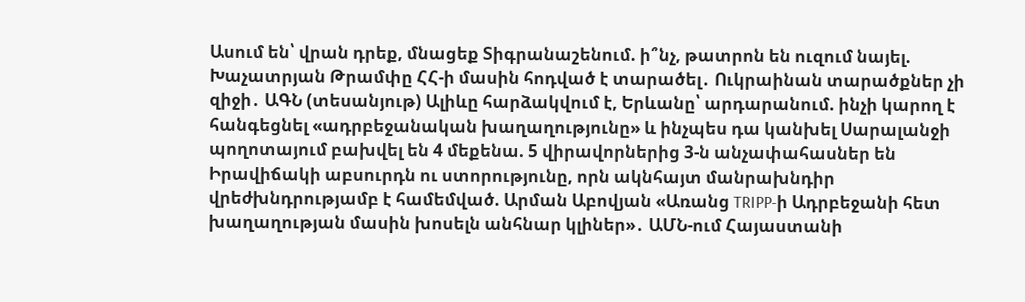Ասում են՝ վրան դրեք, մնացեք Տիգրանաշենում. ի՞նչ, թատրոն են ուզում նայել. Խաչատրյան Թրամփը ՀՀ-ի մասին հոդված է տարածել․ Ուկրաինան տարածքներ չի զիջի․ ԱԳՆ (տեսանյութ) Ալիևը հարձակվում է, Երևանը՝ արդարանում. ինչի կարող է հանգեցնել «ադրբեջանական խաղաղությունը» և ինչպես դա կանխել Սարալանջի պողոտայում բախվել են 4 մեքենա. 5 վիրավորներից 3-ն անչափահասներ են Իրավիճակի աբսուրդն ու ստորությունը, որն ակնհայտ մանրախնդիր վրեժխնդրությամբ է համեմված. Արման Աբովյան «Առանց TRIPP-ի Ադրբեջանի հետ խաղաղության մասին խոսելն անհնար կլիներ»․ ԱՄՆ-ում Հայաստանի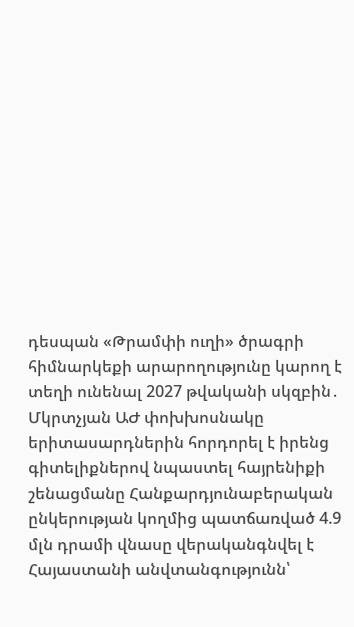դեսպան «Թրամփի ուղի» ծրագրի հիմնարկեքի արարողությունը կարող է տեղի ունենալ 2027 թվականի սկզբին․ Մկրտչյան ԱԺ փոխխոսնակը երիտասարդներին հորդորել է իրենց գիտելիքներով նպաստել հայրենիքի շենացմանը Հանքարդյունաբերական ընկերության կողմից պատճառված 4.9 մլն դրամի վնասը վերականգնվել է Հայաստանի անվտանգությունն՝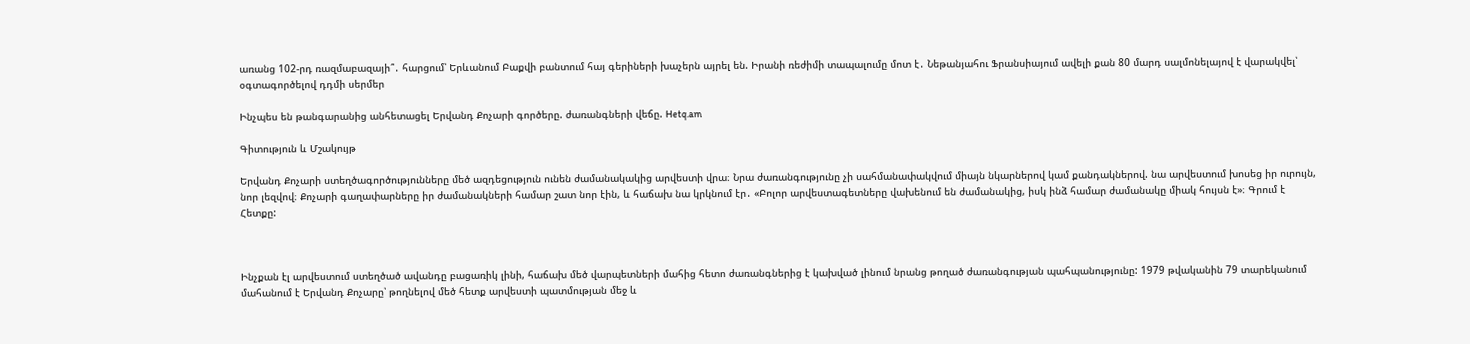առանց 102-րդ ռազմաբազայի՞․ հարցում՝ Երևանում Բաքվի բանտում հայ գերիների խաչերն այրել են. Իրանի ռեժիմի տապալումը մոտ է․ Նեթանյահու Ֆրանսիայում ավելի քան 80 մարդ սալմոնելայով է վարակվել՝ օգտագործելով դդմի սերմեր

Ինչպես են թանգարանից անհետացել Երվանդ Քոչարի գործերը. ժառանգների վեճը. Hetq.am

Գիտություն և Մշակույթ

Երվանդ Քոչարի ստեղծագործությունները մեծ ազդեցություն ունեն ժամանակակից արվեստի վրա։ Նրա ժառանգությունը չի սահմանափակվում միայն նկարներով կամ քանդակներով. նա արվեստում խոսեց իր ուրույն, նոր լեզվով։ Քոչարի գաղափարները իր ժամանակների համար շատ նոր էին, և հաճախ նա կրկնում էր․ «Բոլոր արվեստագետները վախենում են ժամանակից, իսկ ինձ համար ժամանակը միակ հույսն է»։ Գրում է Հետքը:



Ինչքան էլ արվեստում ստեղծած ավանդը բացառիկ լինի, հաճախ մեծ վարպետների մահից հետո ժառանգներից է կախված լինում նրանց թողած ժառանգության պահպանությունը: 1979 թվականին 79 տարեկանում մահանում է Երվանդ Քոչարը՝ թողնելով մեծ հետք արվեստի պատմության մեջ և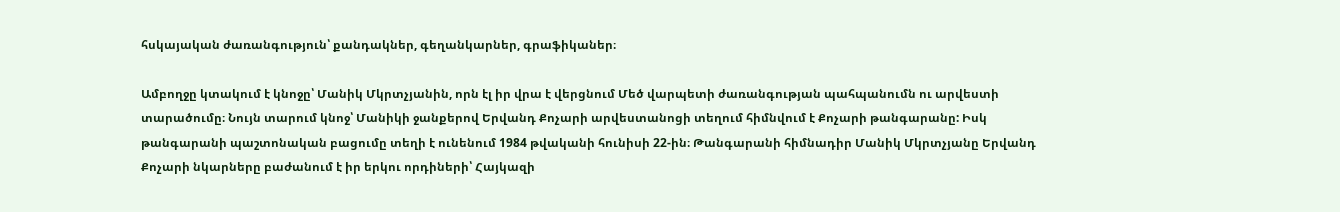հսկայական ժառանգություն՝ քանդակներ, գեղանկարներ, գրաֆիկաներ։

Ամբողջը կտակում է կնոջը՝ Մանիկ Մկրտչյանին, որն էլ իր վրա է վերցնում Մեծ վարպետի ժառանգության պահպանումն ու արվեստի տարածումը։ Նույն տարում կնոջ՝ Մանիկի ջանքերով Երվանդ Քոչարի արվեստանոցի տեղում հիմնվում է Քոչարի թանգարանը: Իսկ թանգարանի պաշտոնական բացումը տեղի է ունենում 1984 թվականի հունիսի 22-ին։ Թանգարանի հիմնադիր Մանիկ Մկրտչյանը Երվանդ Քոչարի նկարները բաժանում է իր երկու որդիների՝ Հայկազի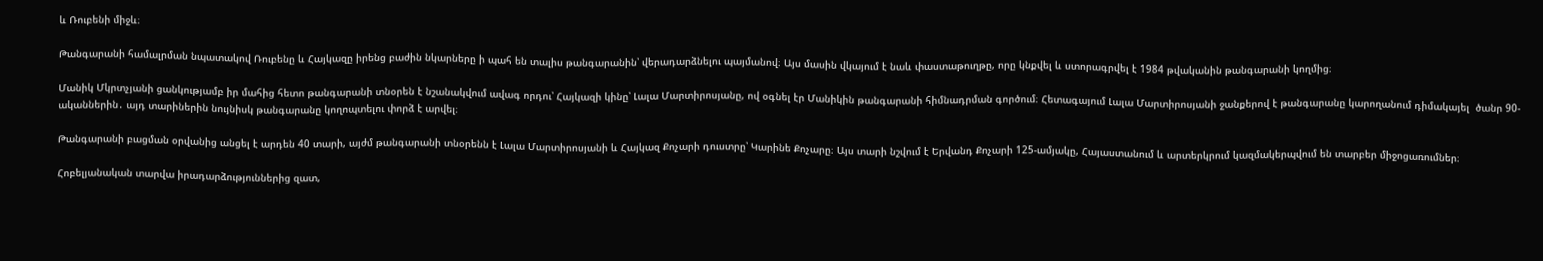և Ռուբենի միջև։

Թանգարանի համալրման նպատակով Ռուբենը և Հայկազը իրենց բաժին նկարները ի պահ են տալիս թանգարանին՝ վերադարձնելու պայմանով։ Այս մասին վկայում է նաև փաստաթուղթը, որը կնքվել և ստորագրվել է 1984 թվականին թանգարանի կողմից։

Մանիկ Մկրտչյանի ցանկությամբ իր մահից հետո թանգարանի տնօրեն է նշանակվում ավագ որդու՝ Հայկազի կինը՝ Լալա Մարտիրոսյանը, ով օգնել էր Մանիկին թանգարանի հիմնադրման գործում։ Հետագայում Լալա Մարտիրոսյանի ջանքերով է թանգարանը կարողանում դիմակայել  ծանր 90-ականներին․ այդ տարիներին նույնիսկ թանգարանը կողոպտելու փորձ է արվել։

Թանգարանի բացման օրվանից անցել է արդեն 40 տարի, այժմ թանգարանի տնօրենն է Լալա Մարտիրոսյանի և Հայկազ Քոչարի դուստրը՝ Կարինե Քոչարը։ Այս տարի նշվում է Երվանդ Քոչարի 125-ամյակը, Հայաստանում և արտերկրում կազմակերպվում են տարբեր միջոցառումներ։

Հոբելյանական տարվա իրադարձություններից զատ,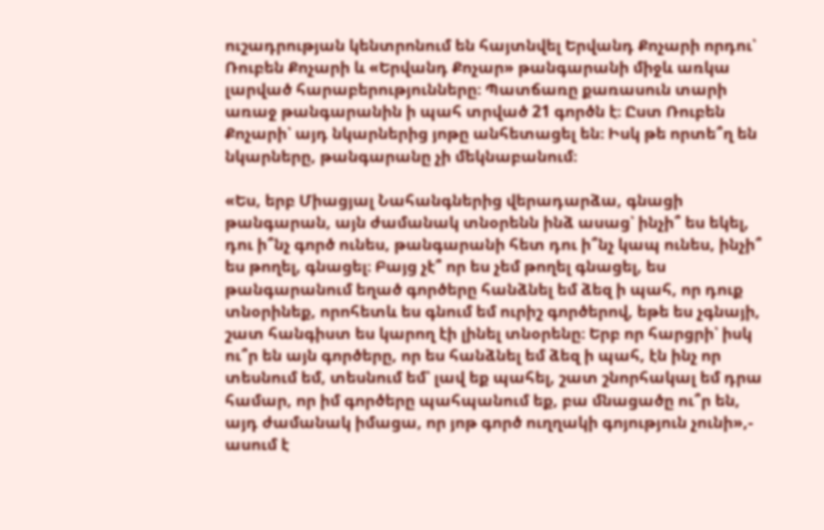ուշադրության կենտրոնում են հայտնվել Երվանդ Քոչարի որդու՝ Ռուբեն Քոչարի և «Երվանդ Քոչար» թանգարանի միջև առկա լարված հարաբերությունները։ Պատճառը քառասուն տարի առաջ թանգարանին ի պահ տրված 21 գործն է։ Ըստ Ռուբեն Քոչարի՝ այդ նկարներից յոթը անհետացել են։ Իսկ թե որտե՞ղ են նկարները, թանգարանը չի մեկնաբանում։

«Ես, երբ Միացյալ Նահանգներից վերադարձա, գնացի թանգարան, այն ժամանակ տնօրենն ինձ ասաց՝ ինչի՞ ես եկել, դու ի՞նչ գործ ունես, թանգարանի հետ դու ի՞նչ կապ ունես, ինչի՞ ես թողել, գնացել։ Բայց չէ՞ որ ես չեմ թողել գնացել, ես թանգարանում եղած գործերը հանձնել եմ ձեզ ի պահ, որ դուք տնօրինեք, որոհետև ես գնում եմ ուրիշ գործերով, եթե ես չգնայի, շատ հանգիստ ես կարող էի լինել տնօրենը։ Երբ որ հարցրի՝ իսկ ու՞ր են այն գործերը, որ ես հանձնել եմ ձեզ ի պահ, էն ինչ որ տեսնում եմ, տեսնում եմ՝ լավ եք պահել, շատ շնորհակալ եմ դրա համար, որ իմ գործերը պահպանում եք, բա մնացածը ու՞ր են, այդ ժամանակ իմացա, որ յոթ գործ ուղղակի գոյություն չունի»,- ասում է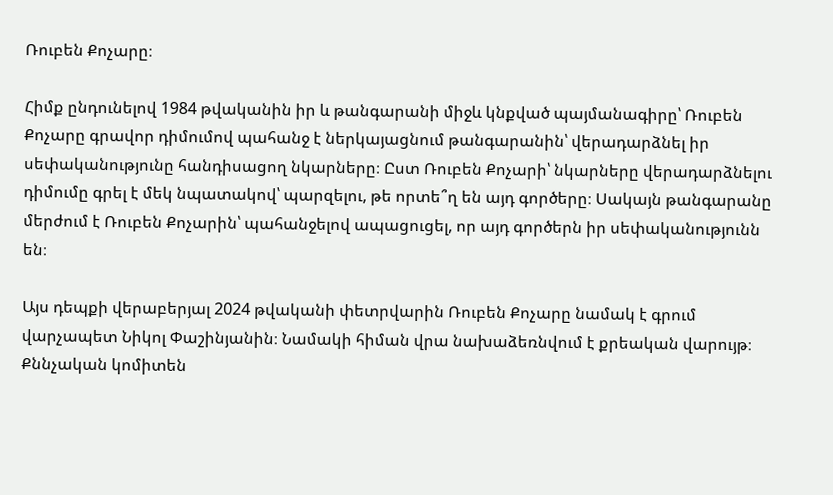Ռուբեն Քոչարը։

Հիմք ընդունելով 1984 թվականին իր և թանգարանի միջև կնքված պայմանագիրը՝ Ռուբեն Քոչարը գրավոր դիմումով պահանջ է ներկայացնում թանգարանին՝ վերադարձնել իր սեփականությունը հանդիսացող նկարները։ Ըստ Ռուբեն Քոչարի՝ նկարները վերադարձնելու դիմումը գրել է մեկ նպատակով՝ պարզելու, թե որտե՞ղ են այդ գործերը։ Սակայն թանգարանը մերժում է Ռուբեն Քոչարին՝ պահանջելով ապացուցել, որ այդ գործերն իր սեփականությունն են։

Այս դեպքի վերաբերյալ 2024 թվականի փետրվարին Ռուբեն Քոչարը նամակ է գրում վարչապետ Նիկոլ Փաշինյանին։ Նամակի հիման վրա նախաձեռնվում է քրեական վարույթ։ Քննչական կոմիտեն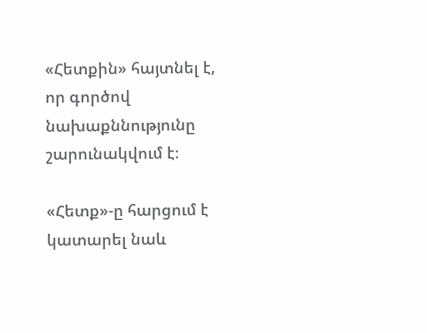«Հետքին» հայտնել է, որ գործով նախաքննությունը շարունակվում է։

«Հետք»-ը հարցում է կատարել նաև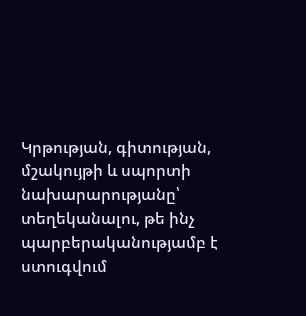Կրթության, գիտության, մշակույթի և սպորտի նախարարությանը՝ տեղեկանալու, թե ինչ պարբերականությամբ է ստուգվում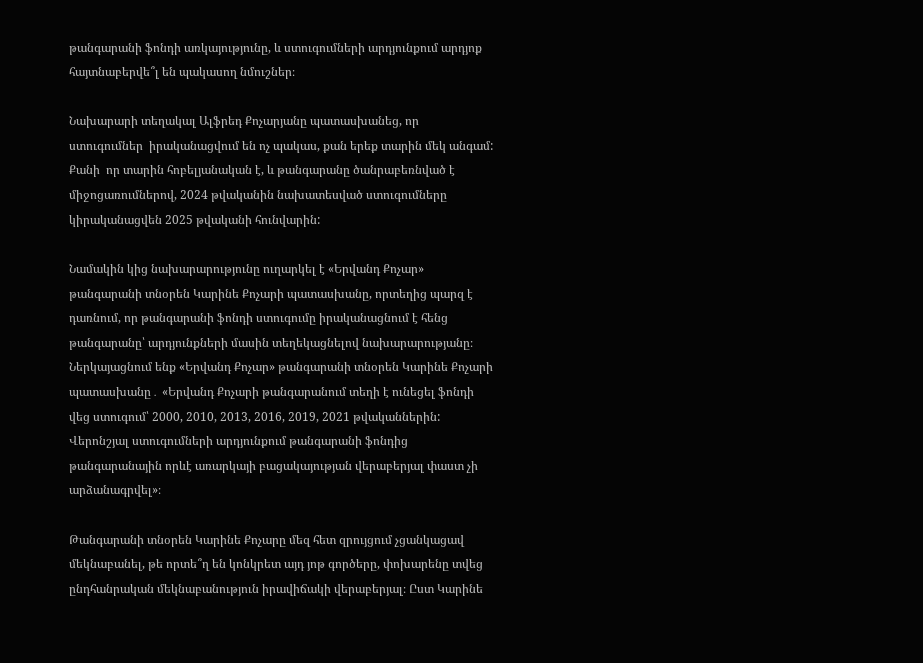թանգարանի ֆոնդի առկայությունը, և ստուգումների արդյունքում արդյոք հայտնաբերվե՞լ են պակասող նմուշներ։

Նախարարի տեղակալ Ալֆրեդ Քոչարյանը պատասխանեց, որ ստուգումներ  իրականացվում են ոչ պակաս, քան երեք տարին մեկ անգամ: Քանի  որ տարին հոբելյանական է, և թանգարանը ծանրաբեռնված է միջոցառումներով, 2024 թվականին նախատեսված ստուգումները կիրականացվեն 2025 թվականի հունվարին:

Նամակին կից նախարարությունը ուղարկել է «Երվանդ Քոչար» թանգարանի տնօրեն Կարինե Քոչարի պատասխանը, որտեղից պարզ է դառնում, որ թանգարանի ֆոնդի ստուգումը իրականացնում է հենց թանգարանը՝ արդյունքների մասին տեղեկացնելով նախարարությանը։ Ներկայացնում ենք «Երվանդ Քոչար» թանգարանի տնօրեն Կարինե Քոչարի պատասխանը․ «Երվանդ Քոչարի թանգարանում տեղի է ունեցել ֆոնդի վեց ստուգում՝ 2000, 2010, 2013, 2016, 2019, 2021 թվականներին: Վերոնշյալ ստուգումների արդյունքում թանգարանի ֆոնդից թանգարանային որևէ առարկայի բացակայության վերաբերյալ փաստ չի արձանագրվել»։

Թանգարանի տնօրեն Կարինե Քոչարը մեզ հետ զրույցում չցանկացավ մեկնաբանել, թե որտե՞ղ են կոնկրետ այդ յոթ գործերը, փոխարենը տվեց ընդհանրական մեկնաբանություն իրավիճակի վերաբերյալ։ Ըստ Կարինե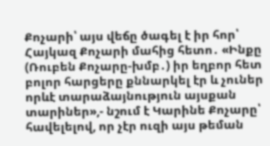Քոչարի՝ այս վեճը ծագել է իր հոր՝ Հայկազ Քոչարի մահից հետո․ «Ինքը (Ռուբեն Քոչարը-խմբ․) իր եղբոր հետ բոլոր հարցերը քննարկել էր և չուներ որևէ տարաձայնություն այսքան տարիներ»,- նշում է Կարինե Քոչարը՝ հավելելով, որ չէր ուզի այս թեման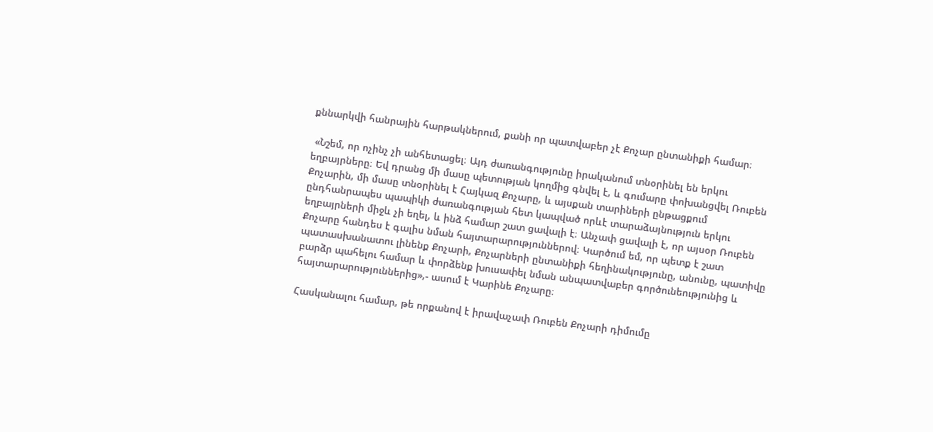քննարկվի հանրային հարթակներում, քանի որ պատվաբեր չէ Քոչար ընտանիքի համար։

 «Նշեմ, որ ոչինչ չի անհետացել։ Այդ ժառանգությունը իրականում տնօրինել են երկու եղբայրները։ Եվ դրանց մի մասը պետության կողմից գնվել է, և գումարը փոխանցվել Ռուբեն Քոչարին, մի մասը տնօրինել է Հայկազ Քոչարը, և այսքան տարիների ընթացքում ընդհանրապես պապիկի ժառանգության հետ կապված որևէ տարաձայնություն երկու եղբայրների միջև չի եղել, և ինձ համար շատ ցավալի է։ Անչափ ցավալի է, որ այսօր Ռուբեն Քոչարը հանդես է գալիս նման հայտարարություններով։ Կարծում եմ, որ պետք է շատ պատասխանատու լինենք Քոչարի, Քոչարների ընտանիքի հեղինակությունը, անունը, պատիվը բարձր պահելու համար և փորձենք խուսափել նման անպատվաբեր գործունեությունից և հայտարարություններից»,- ասում է Կարինե Քոչարը։

Հասկանալու համար, թե որքանով է իրավաչափ Ռուբեն Քոչարի դիմումը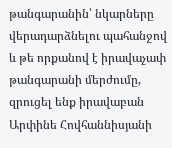թանգարանին՝ նկարները վերադարձնելու պահանջով և թե որքանով է իրավաչափ թանգարանի մերժումը, զրուցել ենք իրավաբան Արփինե Հովհաննիսյանի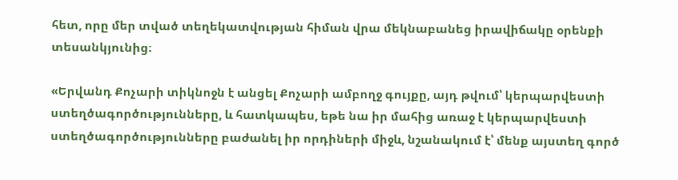հետ, որը մեր տված տեղեկատվության հիման վրա մեկնաբանեց իրավիճակը օրենքի տեսանկյունից։

«Երվանդ Քոչարի տիկնոջն է անցել Քոչարի ամբողջ գույքը, այդ թվում՝ կերպարվեստի ստեղծագործությունները, և հատկապես, եթե նա իր մահից առաջ է կերպարվեստի ստեղծագործությունները բաժանել իր որդիների միջև, նշանակում է՝ մենք այստեղ գործ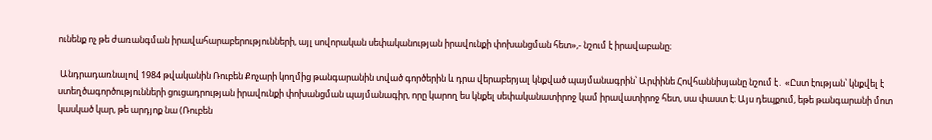ունենք ոչ թե ժառանգման իրավահարաբերությունների, այլ սովորական սեփականության իրավունքի փոխանցման հետ»,- նշում է իրավաբանը։

 Անդրադառնալով 1984 թվականին Ռուբեն Քոչարի կողմից թանգարանին տված գործերին և դրա վերաբերյալ կնքված պայմանագրին՝ Արփինե Հովհաննիսյանը նշում է․ «Ըստ էության՝ կնքվել է ստեղծագործությունների ցուցադրության իրավունքի փոխանցման պայմանագիր, որը կարող ես կնքել սեփականատիրոջ կամ իրավատիրոջ հետ, սա փաստ է։ Այս դեպքում, եթե թանգարանի մոտ կասկած կար, թե արդյոք նա (Ռուբեն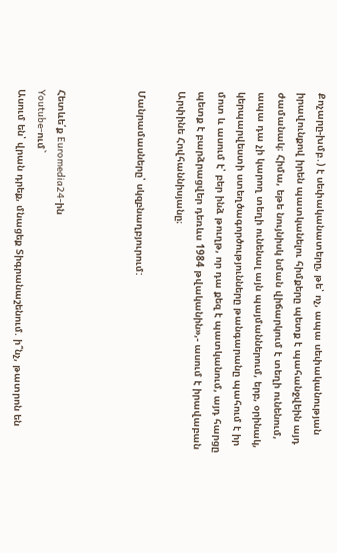Քոչարը-խմբ․) է սեփականատերը, թե՝ ոչ, ապա սեփականության իրավունքով իրեն պատկանելու հիմքերը պետք է պահանջվեին այդ ժամանակ։ Հիմա, եթե նույնիսկ նման վիճարկում է տեղի ունենում, ապա դա չի կարող տեղի ունենալ այն պայմաններում, երբ, օրինակ, կերպարվեստի ստեղծագործությունները թանգարանը պահում է իր մոտ և ասում է՝ բեր ինձ թուղթ, որ դա քեզ է պատկանում, այդ հարցը պետք է բարձրացվեր դեռևս 1984 թվականին»,- ասում է իրավաբան Արփինե Հովհաննիսյանը։

Մանրամասները՝ սկզբնաղբյուրում:



Հետևե՛ք Euromedia24-ին
Youtube-ում`
Ասում են՝ վրան դրեք, մնացեք Տիգրանաշենում. ի՞նչ, թատրոն են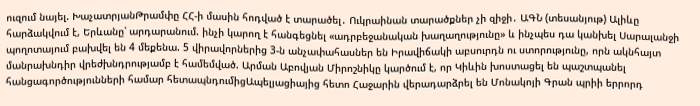ուզում նայել. ԽաչատրյանԹրամփը ՀՀ-ի մասին հոդված է տարածել․ Ուկրաինան տարածքներ չի զիջի․ ԱԳՆ (տեսանյութ) Ալիևը հարձակվում է, Երևանը՝ արդարանում. ինչի կարող է հանգեցնել «ադրբեջանական խաղաղությունը» և ինչպես դա կանխել Սարալանջի պողոտայում բախվել են 4 մեքենա. 5 վիրավորներից 3-ն անչափահասներ են Իրավիճակի աբսուրդն ու ստորությունը, որն ակնհայտ մանրախնդիր վրեժխնդրությամբ է համեմված. Արման Աբովյան Միրոշնիկը կարծում է, որ Կիևին խոստացել են պաշտպանել հանցագործությունների համար հետապնդումիցԱպելյացիայից հետո Հաջարին վերադարձրել են Մոնակոյի Գրան պրիի երրորդ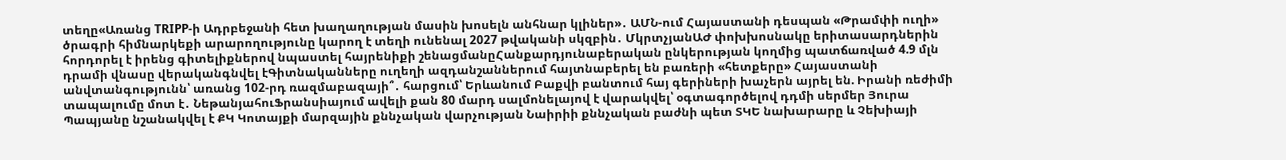տեղը«Առանց TRIPP-ի Ադրբեջանի հետ խաղաղության մասին խոսելն անհնար կլիներ»․ ԱՄՆ-ում Հայաստանի դեսպան «Թրամփի ուղի» ծրագրի հիմնարկեքի արարողությունը կարող է տեղի ունենալ 2027 թվականի սկզբին․ ՄկրտչյանԱԺ փոխխոսնակը երիտասարդներին հորդորել է իրենց գիտելիքներով նպաստել հայրենիքի շենացմանըՀանքարդյունաբերական ընկերության կողմից պատճառված 4.9 մլն դրամի վնասը վերականգնվել էԳիտնականները ուղեղի ազդանշաններում հայտնաբերել են բառերի «հետքերը» Հայաստանի անվտանգությունն՝ առանց 102-րդ ռազմաբազայի՞․ հարցում՝ Երևանում Բաքվի բանտում հայ գերիների խաչերն այրել են. Իրանի ռեժիմի տապալումը մոտ է․ ՆեթանյահուՖրանսիայում ավելի քան 80 մարդ սալմոնելայով է վարակվել՝ օգտագործելով դդմի սերմեր Յուրա Պապյանը նշանակվել է ՔԿ Կոտայքի մարզային քննչական վարչության Նաիրիի քննչական բաժնի պետ ՏԿԵ նախարարը և Չեխիայի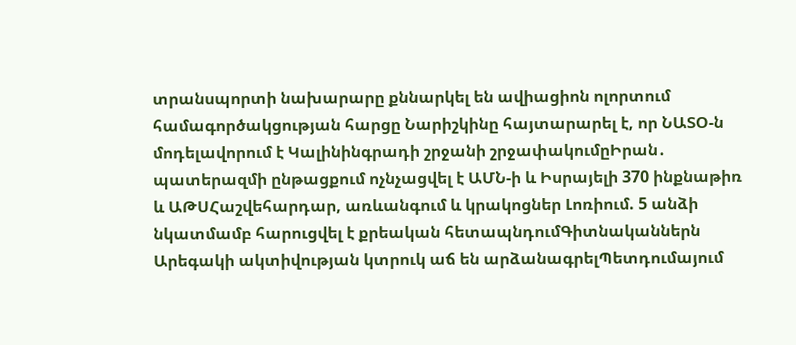տրանսպորտի նախարարը քննարկել են ավիացիոն ոլորտում համագործակցության հարցը Նարիշկինը հայտարարել է, որ ՆԱՏՕ-ն մոդելավորում է Կալինինգրադի շրջանի շրջափակումըԻրան․ պատերազմի ընթացքում ոչնչացվել է ԱՄՆ-ի և Իսրայելի 370 ինքնաթիռ և ԱԹՍՀաշվեհարդար, առևանգում և կրակոցներ Լոռիում. 5 անձի նկատմամբ հարուցվել է քրեական հետապնդումԳիտնականներն Արեգակի ակտիվության կտրուկ աճ են արձանագրելՊետդումայում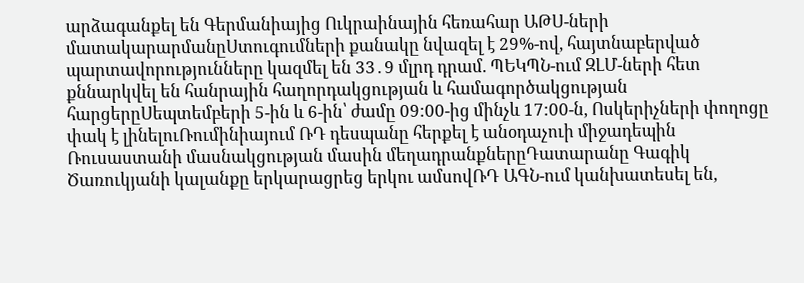արձագանքել են Գերմանիայից Ուկրաինային հեռահար ԱԹՍ-ների մատակարարմանըՍտուգումների քանակը նվազել է 29%-ով, հայտնաբերված պարտավորությունները կազմել են 33․9 մլրդ դրամ. ՊԵԿՊՆ-ում ԶԼՄ-ների հետ քննարկվել են հանրային հաղորդակցության և համագործակցության հարցերըՍեպտեմբերի 5-ին և 6-ին՝ ժամը 09:00-ից մինչև 17:00-ն, Ոսկերիչների փողոցը փակ է լինելուՌումինիայում ՌԴ դեսպանը հերքել է անօդաչուի միջադեպին Ռուսաստանի մասնակցության մասին մեղադրանքներըԴատարանը Գագիկ Ծառուկյանի կալանքը երկարացրեց երկու ամսովՌԴ ԱԳՆ-ում կանխատեսել են,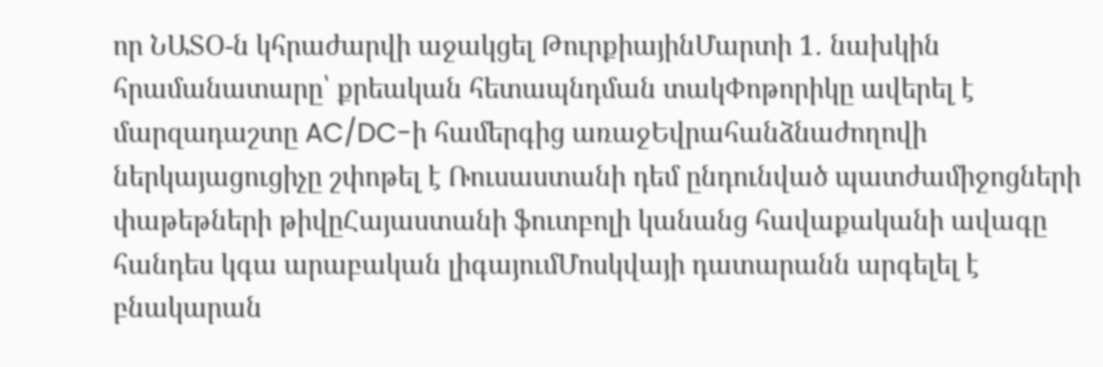որ ՆԱՏՕ-ն կհրաժարվի աջակցել ԹուրքիայինՄարտի 1․ նախկին հրամանատարը՝ քրեական հետապնդման տակՓոթորիկը ավերել է մարզադաշտը AC/DC-ի համերգից առաջԵվրահանձնաժողովի ներկայացուցիչը շփոթել է Ռուսաստանի դեմ ընդունված պատժամիջոցների փաթեթների թիվըՀայաստանի ֆուտբոլի կանանց հավաքականի ավագը հանդես կգա արաբական լիգայումՄոսկվայի դատարանն արգելել է բնակարան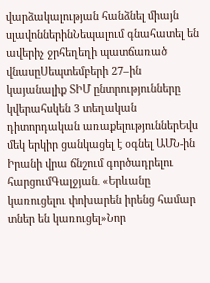վարձակալության հանձնել միայն սլավոններինՆեպալում գնահատել են ավերիչ ջրհեղեղի պատճառած վնասըՍեպտեմբերի 27–ին կայանալիք ՏԻՄ ընտրությունները կվերահսկեն 3 տեղական դիտորդական առաքելություններԵվս մեկ երկիր ցանկացել է օգնել ԱՄՆ-ին Իրանի վրա ճնշում գործադրելու հարցումԳալջյան․ «Երևանը կառուցելու փոխարեն իրենց համար տներ են կառուցել»Նոր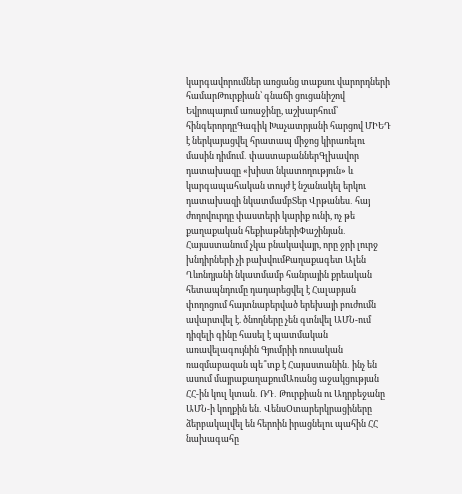կարգավորումներ առցանց տաքսու վարորդների համարԹուրքիան՝ գնաճի ցուցանիշով Եվրոպայում առաջինը, աշխարհում՝ հինգերորդըԳագիկ Խաչատրյանի հարցով ՄԻԵԴ է ներկայացվել հրատապ միջոց կիրառելու մասին դիմում․ փաստաբաններԳլխավոր դատախազը «խիստ նկատողություն» և կարգապահական տույժ է նշանակել երկու դատախազի նկատմամբՏեր Վրթանես․ հայ ժողովուրդը փաստերի կարիք ունի, ոչ թե քաղաքական հեքիաթներիՓաշինյան․ Հայաստանում չկա բնակավայր, որը ջրի լուրջ խնդիրների չի բախվումՔաղաքագետ Ալեն Ղևոնդյանի նկատմամբ հանրային քրեական հետապնդումը դադարեցվել է Հալաբյան փողոցում հայտնաբերված երեխայի բուժումն ավարտվել է. ծնողները չեն գտնվել ԱՄՆ-ում դիզելի գինը հասել է պատմական առավելագույնին Գյումրիի ռուսական ռազմաբազան պե՞տք է Հայաստանին․ ինչ են ասում մայրաքաղաքումԱռանց աջակցության ՀՀ-ին կուլ կտան․ ՌԴ․ Թուրքիան ու Ադրբեջանը ԱՄՆ-ի կողքին են․ ՎենսՕտարերկրացիները ձերբակալվել են հերոին իրացնելու պահին ՀՀ նախագահը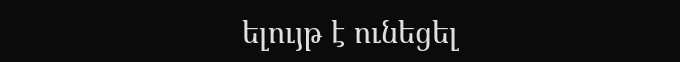ելույթ է ունեցել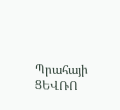Պրահայի ՑԵՎՌՈ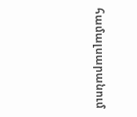համալսարանում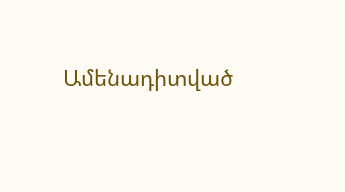Ամենադիտված